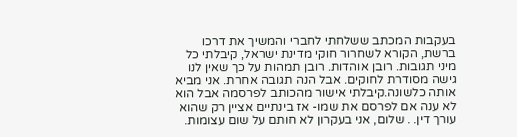בעקבות המכתב ששלחתי לחברי והמשיך את דרכו ברשת, הקורא לשחרור חוקי מדינת ישראל, קיבלתי כל מיני תגובות. רובן אוהדות. רובן תמהות על כך שאין לנו גישה מסודרת לחוקים. אבל הנה תגובה אחרת. אני מביא אותה כלשונה.קיבלתי אישור מהכותב לפרסמה אבל הוא לא ענה אם לפרסם את שמו- אז בינתיים אציין רק שהוא עורך דין. . שלום, אני בעקרון לא חותם על שום עצומות.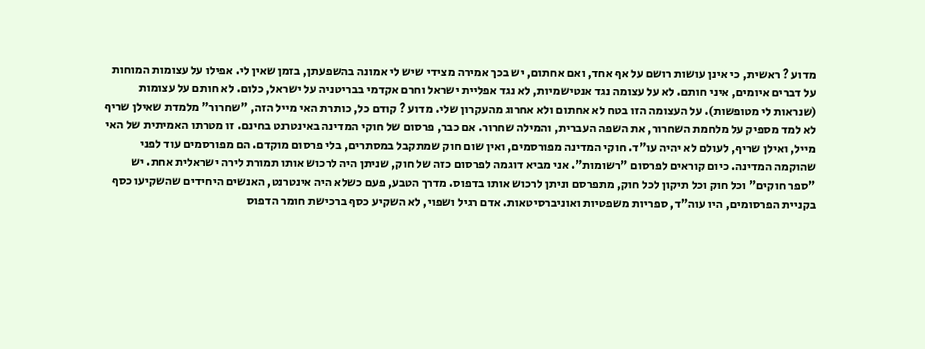מדוע ? ראשית, כי אינן עושות רושם על אף אחד, ואם אחתום, יש בכך אמירה מצידי שיש לי אמונה בהשפעתן, בזמן שאין לי. אפילו על עצומות המוחות על דברים איומים, איני חותם. לא על עצומה נגד אנטישמיות, לא נגד אפליית ישראל וחרם אקדמי בבריטניה על ישראל, כלום. לא חותם על עצומות (שנראות לי מטופשות). על העצומה הזו בטח לא אחתום ולא אחרוג מהעקרון שלי. מדוע ? קודם כל, כותרת האי מייל הזה, "שחרור" מלמדת שאילן שריף לא למד מספיק על מלחמת השחרור, את השפה העברית, והמילה שחרור. אם כבר, פרסום של חוקי המדינה באינטרנט בחינם. זו מטרתו האמיתית של האי מייל, ואילן שריף, לעולם לא יהיה עו"ד. חוקי המדינה מפורסמים, ואין שום חוק שמתקבל במסתרים, בלי פרסום מוקדם. הם מפורסמים עוד לפני שהוקמה המדינה. כיום קוראים לפרסום "רשומות". אני מביא דוגמה לפרסום כזה של חוק, שניתן היה לרכוש אותו תמורת לירה ישראלית אחת. יש "ספר חוקים" וכל חוק וכל תיקון לכל חוק, מתפרסם וניתן לרכוש אותו בדפוס. מדרך הטבע, פעם כשלא היה אינטרנט, האנשים היחידים שהשקיעו כסף בקניית הפרסומים, היו עוה"ד, ספריות משפטיות ואוניברסיטאות. אדם רגיל ושפוי, לא השקיע כסף ברכישת חומר הדפוס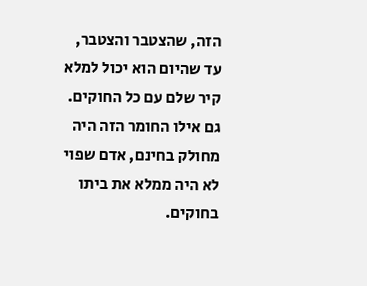הזה, שהצטבר והצטבר, עד שהיום הוא יכול למלא קיר שלם עם כל החוקים. גם אילו החומר הזה היה מחולק בחינם, אדם שפוי לא היה ממלא את ביתו בחוקים.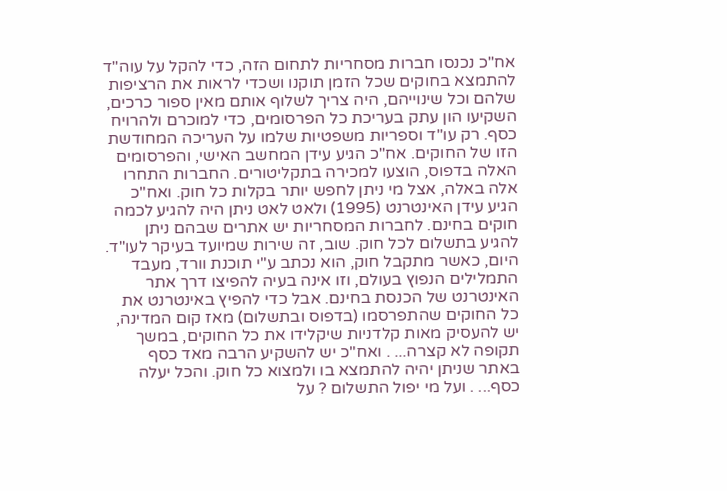אח"כ נכנסו חברות מסחריות לתחום הזה, כדי להקל על עוה"ד להתמצא בחוקים שכל הזמן תוקנו ושכדי לראות את הרציפות שלהם וכל שינוייהם, היה צריך לשלוף אותם מאין ספור כרכים, השקיעו הון עתק בעריכת כל הפרסומים, כדי למוכרם ולהרויח כסף. רק עו"ד וספריות משפטיות שלמו על העריכה המחודשת הזו של החוקים. אח"כ הגיע עידן המחשב האישי, והפרסומים האלה בדפוס, הוצעו למכירה בתקליטורים. החברות התחרו אלה באלה, אצל מי ניתן לחפש יותר בקלות כל חוק. ואח"כ הגיע עידן האינטרנט (1995) ולאט לאט ניתן היה להגיע לכמה חוקים בחינם. לחברות המסחריות יש אתרים שבהם ניתן להגיע בתשלום לכל חוק. שוב, זה שירות שמיועד בעיקר לעו"ד. היום, כאשר מתקבל חוק, הוא נכתב ע"י תוכנת וורד, מעבד התמלילים הנפוץ בעולם, וזו אינה בעיה להפיצו דרך אתר האינטרנט של הכנסת בחינם. אבל כדי להפיץ באינטרנט את כל החוקים שהתפרסמו (בדפוס ובתשלום) מאז קום המדינה, יש להעסיק מאות קלדניות שיקלידו את כל החוקים, במשך תקופה לא קצרה... . ואח"כ יש להשקיע הרבה מאד כסף באתר שניתן יהיה להתמצא בו ולמצוא כל חוק. והכל יעלה כסף... . ועל מי יפול התשלום ? על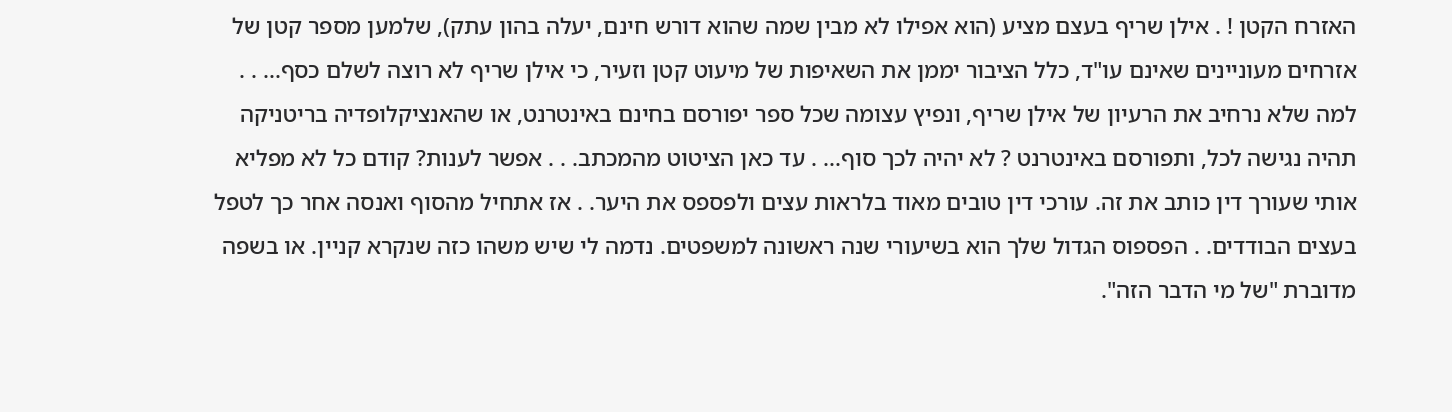האזרח הקטן ! . אילן שריף בעצם מציע (הוא אפילו לא מבין שמה שהוא דורש חינם, יעלה בהון עתק), שלמען מספר קטן של אזרחים מעוניינים שאינם עו"ד, כלל הציבור יממן את השאיפות של מיעוט קטן וזעיר, כי אילן שריף לא רוצה לשלם כסף... . . למה שלא נרחיב את הרעיון של אילן שריף, ונפיץ עצומה שכל ספר יפורסם בחינם באינטרנט, או שהאנציקלופדיה בריטניקה תהיה נגישה לכל, ותפורסם באינטרנט ? לא יהיה לכך סוף... . עד כאן הציטוט מהמכתב. . . אפשר לענות? קודם כל לא מפליא אותי שעורך דין כותב את זה. עורכי דין טובים מאוד בלראות עצים ולפספס את היער. . אז אתחיל מהסוף ואנסה אחר כך לטפל בעצים הבודדים. . הפספוס הגדול שלך הוא בשיעורי שנה ראשונה למשפטים. נדמה לי שיש משהו כזה שנקרא קניין. או בשפה מדוברת "של מי הדבר הזה".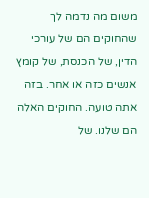משום מה נדמה לך שהחוקים הם של עורכי הדין, של הכנסת, של קומץ אנשים כזה או אחר. בזה אתה טועה. החוקים האלה הם שלנו. של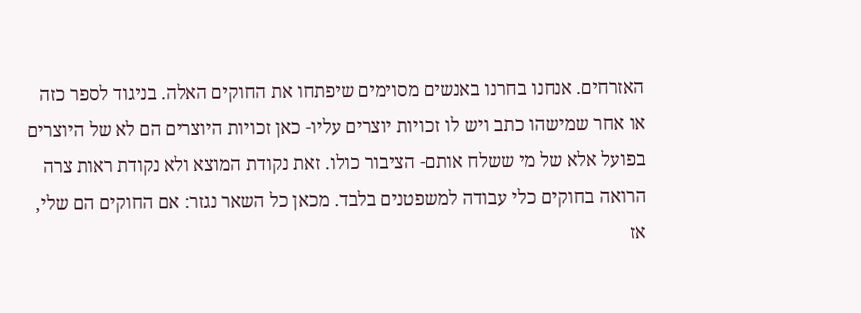האזרחים. אנחנו בחרנו באנשים מסוימים שיפתחו את החוקים האלה. בניגוד לספר כזה או אחר שמישהו כתב ויש לו זכויות יוצרים עליו- כאן זכויות היוצרים הם לא של היוצרים בפועל אלא של מי ששלח אותם- הציבור כולו. זאת נקודת המוצא ולא נקודת ראות צרה הרואה בחוקים כלי עבודה למשפטנים בלבד. מכאן כל השאר נגזר: אם החוקים הם שלי, אז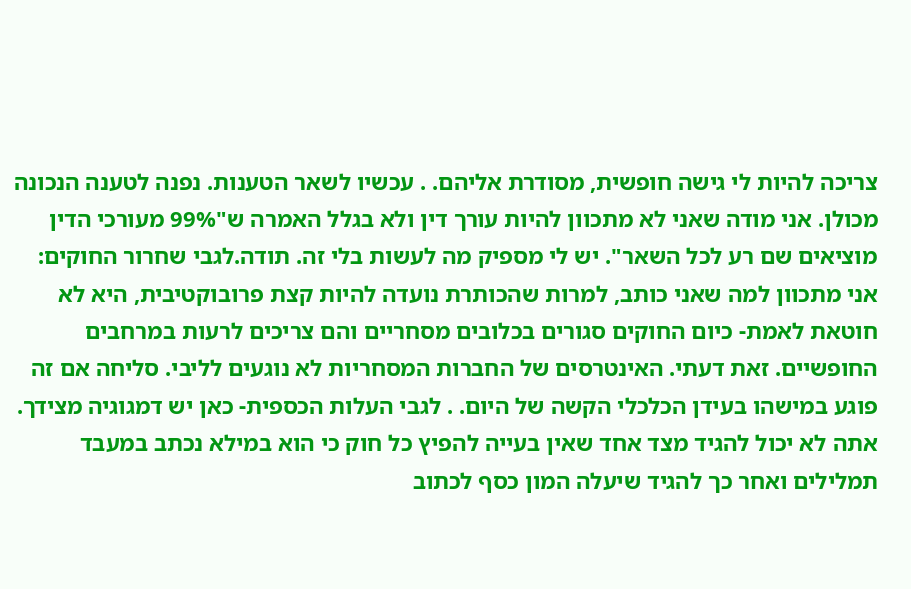צריכה להיות לי גישה חופשית, מסודרת אליהם. . עכשיו לשאר הטענות. נפנה לטענה הנכונה מכולן. אני מודה שאני לא מתכוון להיות עורך דין ולא בגלל האמרה ש"99% מעורכי הדין מוציאים שם רע לכל השאר". יש לי מספיק מה לעשות בלי זה. תודה.לגבי שחרור החוקים: אני מתכוון למה שאני כותב, למרות שהכותרת נועדה להיות קצת פרובוקטיבית, היא לא חוטאת לאמת- כיום החוקים סגורים בכלובים מסחריים והם צריכים לרעות במרחבים החופשיים. זאת דעתי. האינטרסים של החברות המסחריות לא נוגעים לליבי. סליחה אם זה פוגע במישהו בעידן הכלכלי הקשה של היום. . לגבי העלות הכספית- כאן יש דמגוגיה מצידך. אתה לא יכול להגיד מצד אחד שאין בעייה להפיץ כל חוק כי הוא במילא נכתב במעבד תמלילים ואחר כך להגיד שיעלה המון כסף לכתוב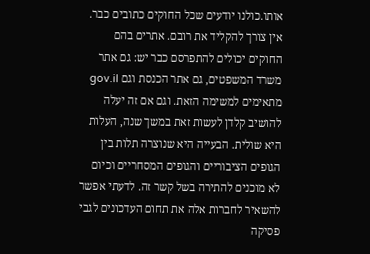אותו.כולנו יודעים שכל החוקים כתובים כבר. אין צורך להקליד את רובם. אתרים בהם החוקים יכולים להתפרסם כבר יש: גם אתר משרד המשפטים, גם אתר הכנסת וגם gov.il מתאימים למשימה הזאת. וגם אם זה יעלה להושיב קלדן לעשות זאת במשך שנה, העלות היא שולית. הבעייה היא שנוצרה תלות בין הגופים הציבוריים והגופים המסחריים וכיום לא מוכנים להתירה בשל קשר זה. לדעתי אפשר להשאיר לחברות אלה את תחום העדכונים לגבי פסיקה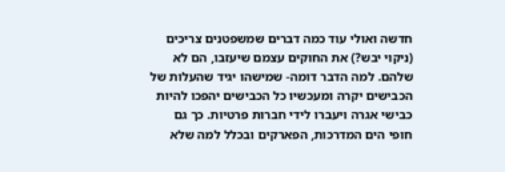חדשה ואולי עוד כמה דברים שמשפטנים צריכים (ניקוי יבש?) את החוקים עצמם שיעזבו, הם לא שלהם. למה הדבר דומה- שמישהו יגיד שהעלות של הכבישים יקרה ומעכשיו כל הכבישים יהפכו להיות כבישי אגרה ויעברו לידי חברות פרטיות. כך גם חופי הים המדרכות, הפארקים ובכלל למה שלא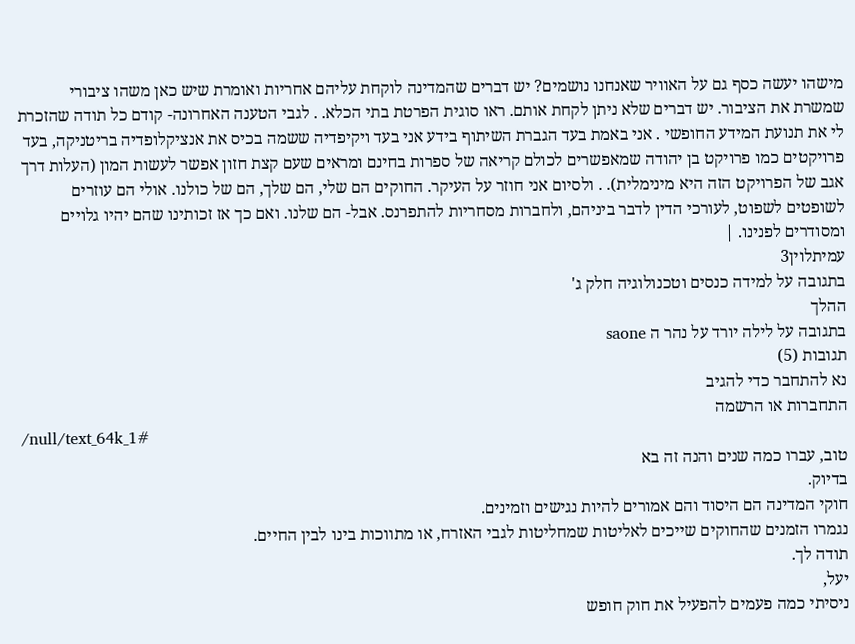מישהו יעשה כסף גם על האוויר שאנחנו נושמים? יש דברים שהמדינה לוקחת עליהם אחריות ואומרת שיש כאן משהו ציבורי שמשרת את הציבור. יש דברים שלא ניתן לקחת אותם. ראו סוגית הפרטת בתי הכלא. . לגבי הטענה האחרונה- קודם כל תודה שהזכרת לי את תנועת המידע החופשי . אני באמת בעד הגברת השיתוף בידע אני בעד ויקיפדיה ששמה בכיס את אנציקלופדיה בריטניקה, בעד פרויקטים כמו פרויקט בן יהודה שמאפשרים לכולם קריאה של ספרות בחינם ומראים שעם קצת חזון אפשר לעשות המון (העלות דרך אגב של הפרויקט הזה היא מינימלית). . ולסיום אני חוזר על העיקר. החוקים הם שלי, הם שלך, הם של כולנו. אולי הם עוזרים לשופטים לשפוט, לעורכי הדין לדבר ביניהם, ולחברות מסחריות להתפרנס. אבל- הם שלנו. ואם כך אז זכותינו שהם יהיו גלויים ומסודרים לפנינו. |
עמיתלוין3
בתגובה על למידה כנסים וטכנולוגיה חלק ג'
ההלך
בתגובה על לילה יורד על נהר ה saone
תגובות (5)
נא להתחבר כדי להגיב
התחברות או הרשמה
/null/text_64k_1#
טוב, עברו כמה שנים והנה זה בא
בדיוק.
חוקי המדינה הם היסוד והם אמורים להיות נגישים וזמינים.
נגמרו הזמנים שהחוקים שייכים לאליטות שמחליטות לגבי האזרח, או מתווכות בינו לבין החיים.
תודה לך.
יעל,
ניסיתי כמה פעמים להפעיל את חוק חופש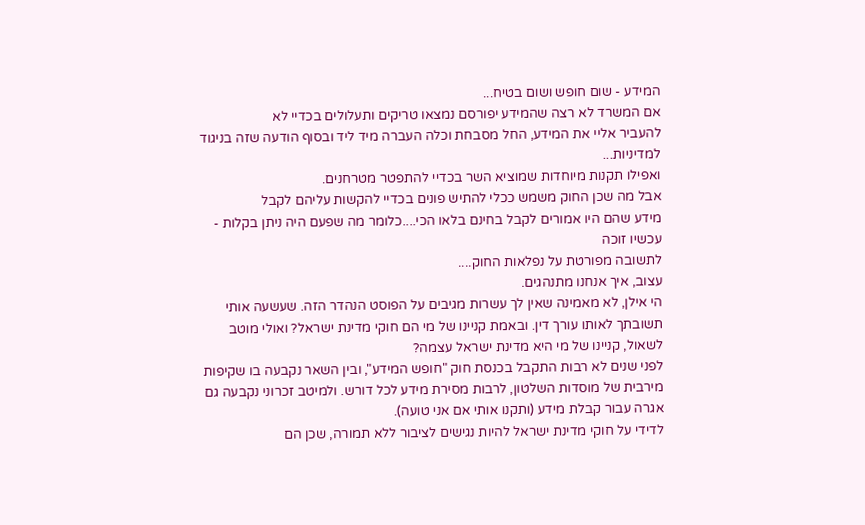המידע - שום חופש ושום בטיח...
אם המשרד לא רצה שהמידע יפורסם נמצאו טריקים ותעלולים בכדיי לא
להעביר אליי את המידע, החל מסבחת וכלה העברה מיד ליד ובסוף הודעה שזה בניגוד למדיניות...
ואפילו תקנות מיוחדות שמוציא השר בכדיי להתפטר מטרחנים.
אבל מה שכן החוק משמש ככלי להתיש פונים בכדיי להקשות עליהם לקבל
מידע שהם היו אמורים לקבל בחינם בלאו הכי....כלומר מה שפעם היה ניתן בקלות - עכשיו זוכה
לתשובה מפורטת על נפלאות החוק....
עצוב, איך אנחנו מתנהגים.
הי אילן, לא מאמינה שאין לך עשרות מגיבים על הפוסט הנהדר הזה. שעשעה אותי תשובתך לאותו עורך דין. ובאמת קניינו של מי הם חוקי מדינת ישראל? ואולי מוטב לשאול, קניינו של מי היא מדינת ישראל עצמה?
לפני שנים לא רבות התקבל בכנסת חוק "חופש המידע", ובין השאר נקבעה בו שקיפות מירבית של מוסדות השלטון, לרבות מסירת מידע לכל דורש. ולמיטב זכרוני נקבעה גם אגרה עבור קבלת מידע (ותקנו אותי אם אני טועה).
לדידי על חוקי מדינת ישראל להיות נגישים לציבור ללא תמורה, שכן הם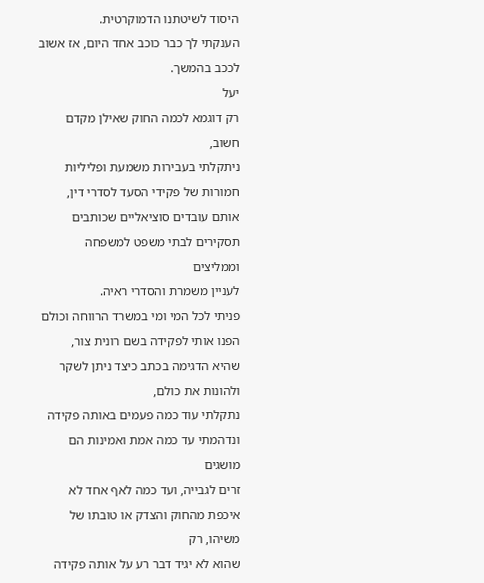היסוד לשיטתנו הדמוקרטית.
הענקתי לך כבר כוכב אחד היום, אז אשוב לככב בהמשך.
יעל
רק דוגמא לכמה החוק שאילן מקדם חשוב,
ניתקלתי בעבירות משמעת ופליליות חמורות של פקידי הסעד לסדרי דין,
אותם עובדים סוציאליים שכותבים תסקירים לבתי משפט למשפחה וממליצים
לעניין משמרת והסדרי ראיה.
פניתי לכל המי ומי במשרד הרווחה וכולם הפנו אותי לפקידה בשם רונית צור,
שהיא הדגימה בכתב כיצד ניתן לשקר ולהונות את כולם,
נתקלתי עוד כמה פעמים באותה פקידה ונדהמתי עד כמה אמת ואמינות הם מושגים
זרים לגבייה, ועד כמה לאף אחד לא איכפת מהחוק והצדק או טובתו של משיהו, רק
שהוא לא יגיד דבר רע על אותה פקידה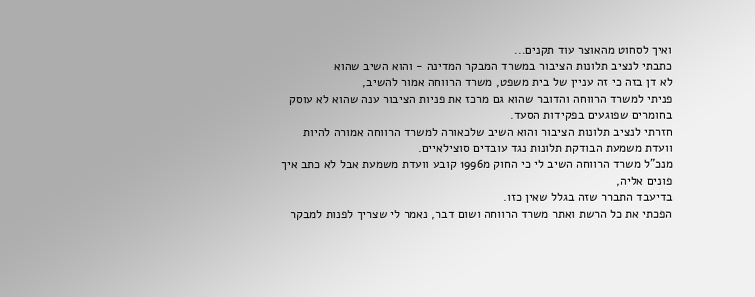ואיך לסחוט מהאוצר עוד תקנים...
כתבתי לנציב תלונות הציבור במשרד המבקר המדינה - והוא השיב שהוא
לא דן בזה כי זה עניין של בית משפט, משרד הרווחה אמור להשיב,
פניתי למשרד הרווחה והדובר שהוא גם מרכז את פניות הציבור ענה שהוא לא עוסק
בחומרים שפוגעים בפקידות הסעד.
חזרתי לנציב תלונות הציבור והוא השיב שלכאורה למשרד הרווחה אמורה להיות
וועדת משמעת הבודקת תלונות נגד עובדים סוצילאיים.
מנכ"ל משרד הרווחה השיב לי כי החוק מ1996 קובע וועדת משמעת אבל לא כתב איך פונים אליה,
בדיעבד התברר שזה בגלל שאין כזו.
הפכתי את כל הרשת ואתר משרד הרווחה ושום דבר, נאמר לי שצריך לפנות למבקר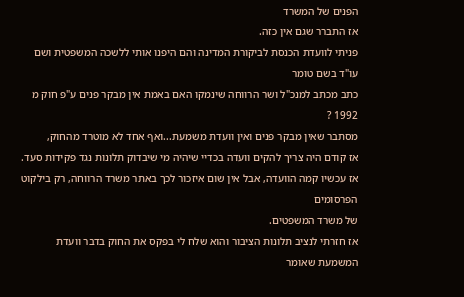הפנים של המשרד
אז התברר שגם אין כזה.
פניתי לוועדת הכנסת לביקורת המדינה והם היפנו אותי ללשכה המשפטית ושם עו"ד בשם טומר
כתב מכתב למנכ"ל ושר הרווחה שינמקו האם באמת אין מבקר פנים ע"פ חוק מ 1992 ?
מסתבר שאין מבקר פנים ואין וועדת משמעת...ואף אחד לא מוטרד מהחוק,
אז קודם היה צריך להקים וועדה בכדיי שיהיה מי שיבדוק תלונות נגד פקידות סעד.
אז עכשיו קמה הוועדה, אבל אין שום איזכור לכך באתר משרד הרווחה, רק בילקוט הפרסומים
של משרד המשפטים.
אז חזרתי לנציב תלונות הציבור והוא שלח לי בפקס את החוק בדבר וועדת המשמעת שאומר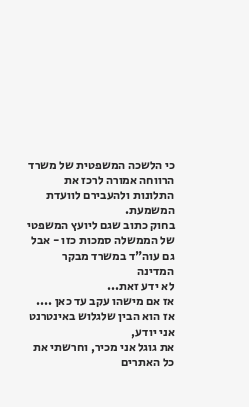כי הלשכה המשפטית של משרד הרווחה אמורה לרכז את התלונות ולהעבירם לוועדת המשמעת.
בחוק כתוב שגם ליועץ המשפטי של הממשלה סמכות כזו - אבל גם עוה"ד במשרד מבקר המדינה
לא ידע זאת...
אז אם מישהו עקב עד כאן .... אז הוא הבין שלגלוש באינטרנט אני יודע,
את גוגל אני מכיר, וחרשתי את כל האתרים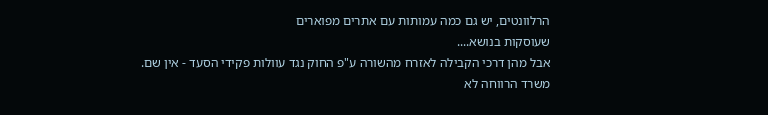הרלוונטים, יש גם כמה עמותות עם אתרים מפוארים
שעוסקות בנושא....
אבל מהן דרכי הקבילה לאזרח מהשורה ע"פ החוק נגד עוולות פקידי הסעד - אין שם.
משרד הרווחה לא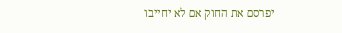יפרסם את החוק אם לא יחייבו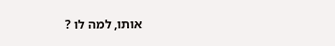אותו, למה לו ?